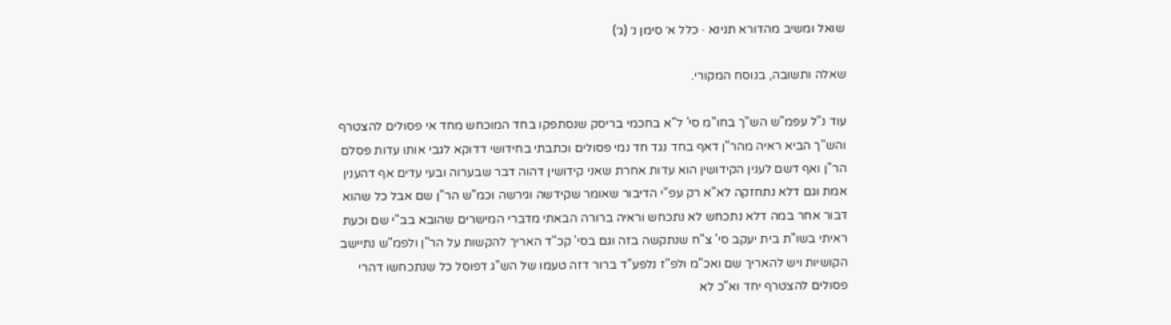שואל ומשיב מהדורא תנינא · כלל א׳ סימן נ׳ (ג׳)

שאלה ותשובה, בנוסח המקורי.

עוד נ"ל עפמ"ש הש"ך בחו"מ סי' ל"א בחכמי בריסק שנסתפקו בחד המוכחש מחד אי פסולים להצטרף והש"ך הביא ראיה מהר"ן דאף בחד נגד חד נמי פסולים וכתבתי בחידושי דדוקא לגבי אותו עדות פסלם הר"ן ואף דשם לענין הקידושין הוא עדות אחרת שאני קידושין דהוה דבר שבערוה ובעי עדים אף דהענין אמת וגם דלא נתחזקה לא"א רק עפ"י הדיבור שאומר שקידשה וגירשה וכמ"ש הר"ן שם אבל כל שהוא דבור אחר במה דלא נתכחש לא נתכחש וראיה ברורה הבאתי מדברי המישרים שהובא בב"י שם וכעת ראיתי בשו"ת בית יעקב סי' צ"ח שנתקשה בזה וגם בסי' קכ"ד האריך להקשות על הר"ן ולפמ"ש נתיישב הקושיות ויש להאריך שם ואכ"מ ולפ"ז נלפע"ד ברור דזה טעמו של הש"ג דפוסל כל שנתכחשו דהרי פסולים להצטרף יחד וא"כ לא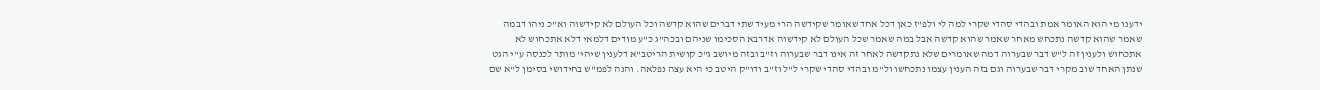ידענו מי הוא האומר אמת ובהדי סהדי שקרי למה לי ולפ"ז כאן דכל אחד שאומר שקידשה הרי מעיד שתי דברים שהוא קדשה וכל העולם לא קידשוה וא"כ ניהו דבמה שאמר שהוא קדשה נתכחש מאחר שאמר שהוא קדשה אבל במה שאמר שכל העולם לא קידשוה אדרבא הסכימו שניהם ובכה"ג כ"ע מודים דלמאי דלא אתכחוש לא אתכחוש ולענין זה ל"ש דבר שבערוה דמה שאומרים שלא נתקדשה לאחר זה אינו דבר שבערוה וז"ב ובזה מיושב ג"כ קושית הריטב"א דלענין שיהי' מותר לכנסה ע"י הגט שנתן האחד שוב מקרי דבר שבערוה וגם בזה הענין עצמו נתכחשו ול"מ ובהדי סהדי שקרי ל"ל וז"ב ודו"ק היטב כי היא עצה נפלאה. והנה לפמ"ש בחידושי בסימן ל"א שם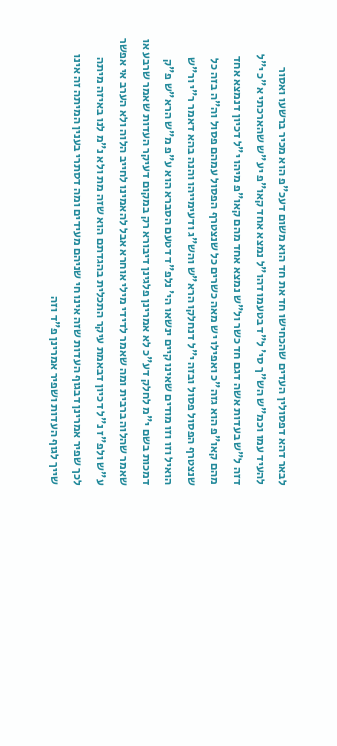לבאר דהא דפסולין העדים שהכחישו חד את חד הוא משום דעכ"פ הוא מכיר ברשעו ואסור להעיד עמו וכמ"ש הש"ך סי' ל"ד בטעמו דהו"ל נמצא אחד קאו"פ יע"ש שהארכתי א"כ י"ל דזה ל"ש בעדות אשה דגם חד כשר ול"ש נמצא אחד מהם קאו"פ מיהו י"ל דכיון דנמצא אחד מהם קאו"פ הוא גזה"כ ואפילו יש מאה כשרים כל שנצטרף הפסול עמהם פסול וה"ה בזה כל שנצטרף הפסול פסול ובזה י"ל דנחלקו הרא"ש והש"ג ודעימייהו והנה בהא דאמר ר"י ור"ש הואיל וזו וזו מודים שאינו קיים ינשאו הי' נלפ"ד דטעם הסברא הוא ע"פ מ"ש הרא"ש פ"ק דמכות בשם י"מ לחלק דע"כ לא אמרינן פלגינן דיבורא רק במקום דעיקר העדות שאמר שרבע או שאמר שהלוה ברבית ומה שאמר לדידי מילי אוחרא אבל להאמינו לחייב הלוה ולא הערב אי אפשר ע"ש ולפ"ז נ"ל דכיון דבאמת עיקר התכלית בהגדתם הוא שזה מת ולא נ"מ לנו באיזה מיתה לכך שפיר אמרינן דבגוף העדות שזה אינו חי שניהם מעידים ומה דסתרי בענין המיתה זה אינו שייך לגוף העדות ושפיר אמרינן פ"ד וזה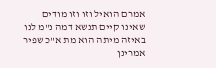אמרם הואיל וזו וזו מודים שאינו קיים תנשא דמה נ"מ לנו באיזה מיתה הוא מת א"כ שפיר אמרינן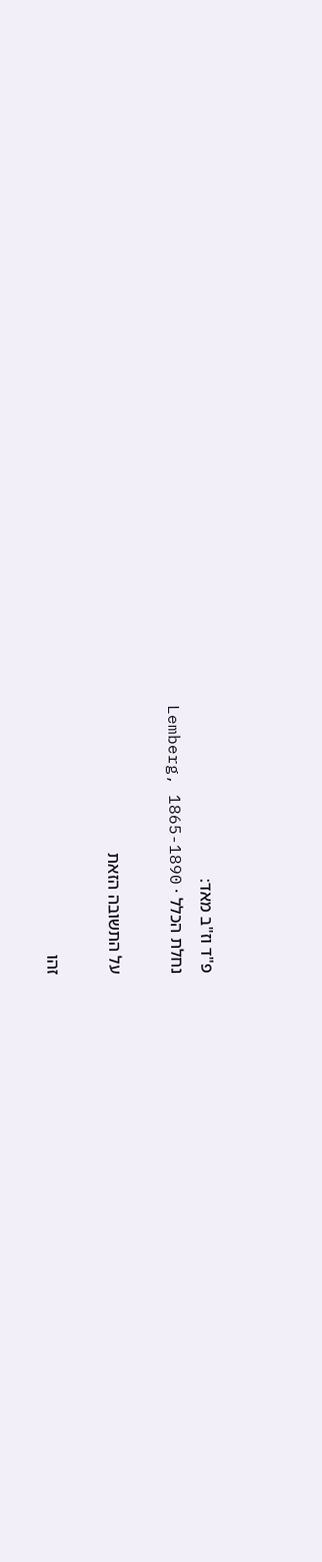פ"ד וז"ב מאד:
נחלת הכלל · Lemberg, 1865-1890

על התשובה הזאת

זהו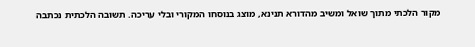מקור הלכתי מתוך שואל ומשיב מהדורא תנינא, מוצג בנוסחו המקורי ובלי עריכה. תשובה הלכתית נכתבה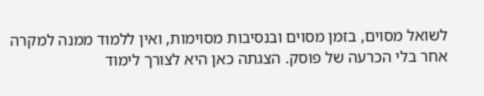לשואל מסוים, בזמן מסוים ובנסיבות מסוימות, ואין ללמוד ממנה למקרה אחר בלי הכרעה של פוסק. הצגתה כאן היא לצורך לימוד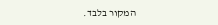המקור בלבד.